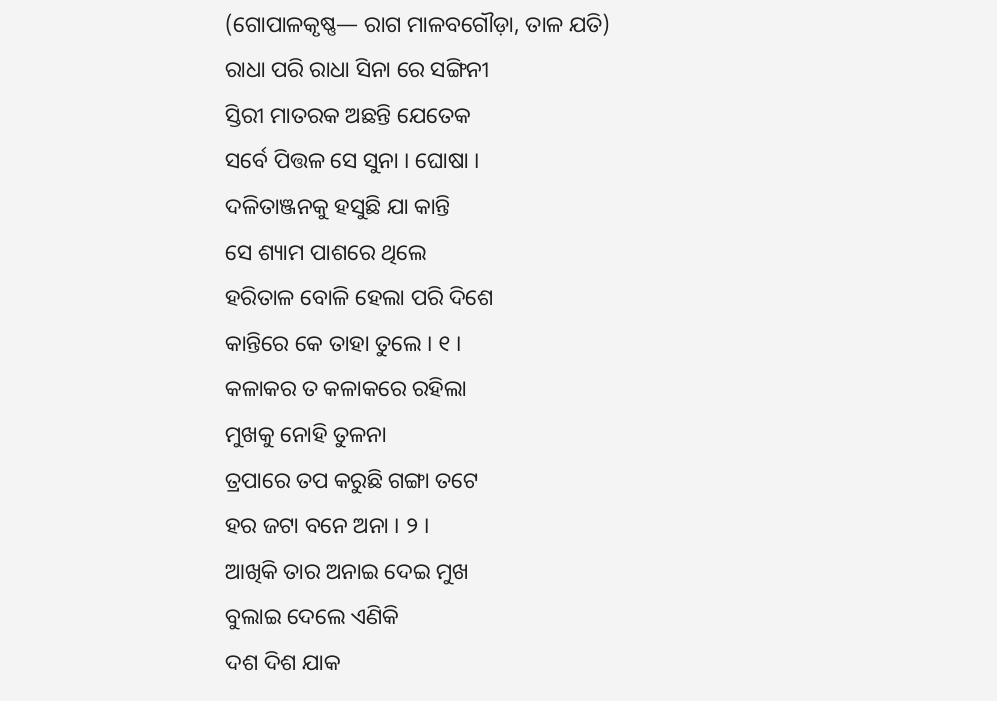(ଗୋପାଳକୃଷ୍ଣ— ରାଗ ମାଳବଗୌଡ଼ା, ତାଳ ଯତି)
ରାଧା ପରି ରାଧା ସିନା ରେ ସଙ୍ଗିନୀ
ସ୍ତିରୀ ମାତରକ ଅଛନ୍ତି ଯେତେକ
ସର୍ବେ ପିତ୍ତଳ ସେ ସୁନା । ଘୋଷା ।
ଦଳିତାଞ୍ଜନକୁ ହସୁଛି ଯା କାନ୍ତି
ସେ ଶ୍ୟାମ ପାଶରେ ଥିଲେ
ହରିତାଳ ବୋଳି ହେଲା ପରି ଦିଶେ
କାନ୍ତିରେ କେ ତାହା ତୁଲେ । ୧ ।
କଳାକର ତ କଳାକରେ ରହିଲା
ମୁଖକୁ ନୋହି ତୁଳନା
ତ୍ରପାରେ ତପ କରୁଛି ଗଙ୍ଗା ତଟେ
ହର ଜଟା ବନେ ଅନା । ୨ ।
ଆଖିକି ତାର ଅନାଇ ଦେଇ ମୁଖ
ବୁଲାଇ ଦେଲେ ଏଣିକି
ଦଶ ଦିଶ ଯାକ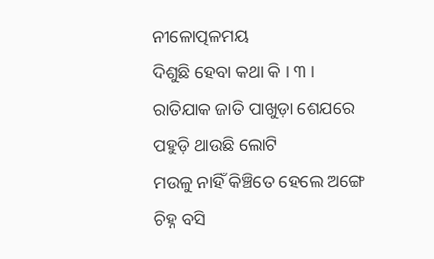ନୀଳୋତ୍ପଳମୟ
ଦିଶୁଛି ହେବା କଥା କି । ୩ ।
ରାତିଯାକ ଜାତି ପାଖୁଡ଼ା ଶେଯରେ
ପହୁଡ଼ି ଥାଉଛି ଲୋଟି
ମଉଳୁ ନାହିଁ କିଞ୍ଚିତେ ହେଲେ ଅଙ୍ଗେ
ଚିହ୍ନ ବସି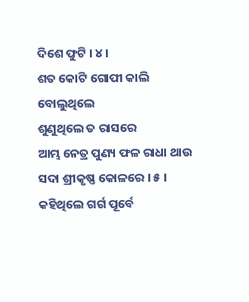ଦିଶେ ଫୁଟି । ୪ ।
ଶତ କୋଟି ଗୋପୀ କାଲି ବୋଲୁଥିଲେ
ଶୁଣୁଥିଲେ ତ ରାସରେ
ଆମ୍ଭ ନେତ୍ର ପୁଣ୍ୟ ଫଳ ରାଧା ଥାଉ
ସଦା ଶ୍ରୀକୃଷ୍ଣ କୋଳରେ । ୫ ।
କହିଥିଲେ ଗର୍ଗ ପୂର୍ବେ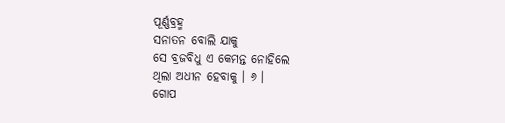ପୂର୍ଣ୍ଣବ୍ରହ୍ମ
ସନାତନ ବୋଲି ଯାକୁ
ସେ ବ୍ରଜବିଧୁ ଏ କେମନ୍ତ ନୋହିଲେ
ଥିଲା ଅଧୀନ ହେବାକୁ । ୬ ।
ଗୋପ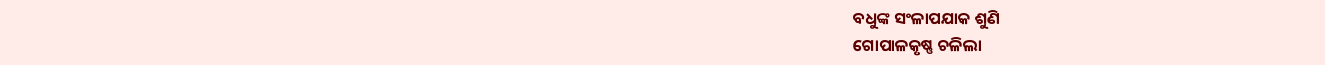ବଧୁଙ୍କ ସଂଳାପଯାକ ଶୁଣି
ଗୋପାଳକୃଷ୍ଣ ଚଳିଲା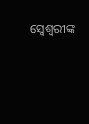ସ୍ୱେଶ୍ୱରୀଙ୍କ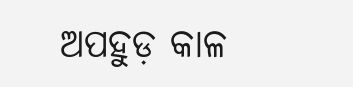ଅପହୁଡ଼ କାଳ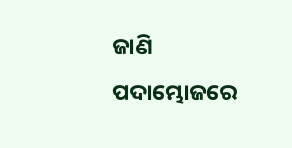ଜାଣି
ପଦାମ୍ଭୋଜରେ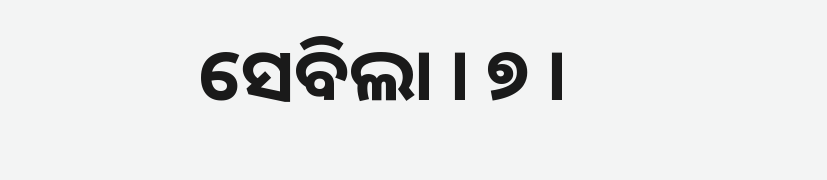ସେବିଲା । ୭ ।